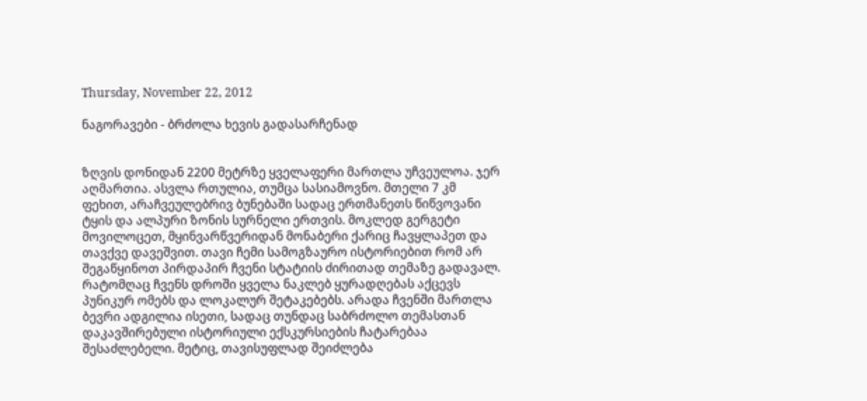Thursday, November 22, 2012

ნაგორავები - ბრძოლა ხევის გადასარჩენად


ზღვის დონიდან 2200 მეტრზე ყველაფერი მართლა უჩვეულოა. ჯერ აღმართია. ასვლა რთულია, თუმცა სასიამოვნო. მთელი 7 კმ ფეხით, არაჩვეულებრივ ბუნებაში სადაც ერთმანეთს წიწვოვანი ტყის და ალპური ზონის სურნელი ერთვის. მოკლედ გერგეტი მოვილოცეთ, მყინვარწვერიდან მონაბერი ქარიც ჩავყლაპეთ და თავქვე დავეშვით. თავი ჩემი სამოგზაურო ისტორიებით რომ არ შეგაწყინოთ პირდაპირ ჩვენი სტატიის ძირითად თემაზე გადავალ.
რატომღაც ჩვენს დროში ყველა ნაკლებ ყურადღებას აქცევს პუნიკურ ომებს და ლოკალურ შეტაკებებს. არადა ჩვენში მართლა ბევრი ადგილია ისეთი, სადაც თუნდაც საბრძოლო თემასთან დაკავშირებული ისტორიული ექსკურსიების ჩატარებაა შესაძლებელი. მეტიც, თავისუფლად შეიძლება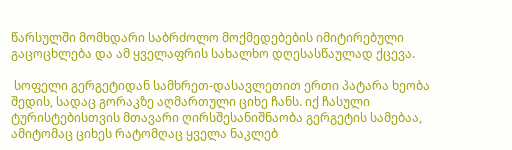წარსულში მომხდარი საბრძოლო მოქმედებების იმიტირებული გაცოცხლება და ამ ყველაფრის სახალხო დღესასწაულად ქცევა.

 სოფელი გერგეტიდან სამხრეთ-დასავლეთით ერთი პატარა ხეობა შედის, სადაც გორაკზე აღმართული ციხე ჩანს. იქ ჩასული ტურისტებისთვის მთავარი ღირსშესანიშნაობა გერგეტის სამებაა, ამიტომაც ციხეს რატომღაც ყველა ნაკლებ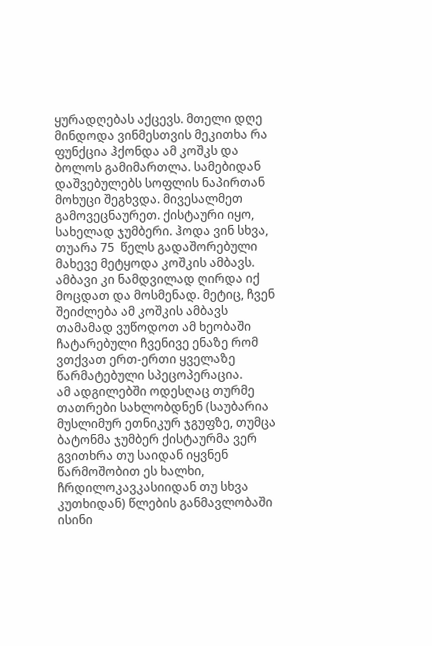ყურადღებას აქცევს. მთელი დღე მინდოდა ვინმესთვის მეკითხა რა ფუნქცია ჰქონდა ამ კოშკს და ბოლოს გამიმართლა. სამებიდან დაშვებულებს სოფლის ნაპირთან მოხუცი შეგხვდა. მივესალმეთ გამოვეცნაურეთ. ქისტაური იყო, სახელად ჯუმბერი. ჰოდა ვინ სხვა, თუარა 75  წელს გადაშორებული მახევე მეტყოდა კოშკის ამბავს. ამბავი კი ნამდვილად ღირდა იქ მოცდათ და მოსმენად. მეტიც, ჩვენ შეიძლება ამ კოშკის ამბავს თამამად ვუწოდოთ ამ ხეობაში ჩატარებული ჩვენივე ენაზე რომ ვთქვათ ერთ-ერთი ყველაზე წარმატებული სპეცოპერაცია.
ამ ადგილებში ოდესღაც თურმე თათრები სახლობდნენ (საუბარია მუსლიმურ ეთნიკურ ჯგუფზე, თუმცა ბატონმა ჯუმბერ ქისტაურმა ვერ გვითხრა თუ საიდან იყვნენ წარმოშობით ეს ხალხი, ჩრდილოკავკასიიდან თუ სხვა კუთხიდან) წლების განმავლობაში ისინი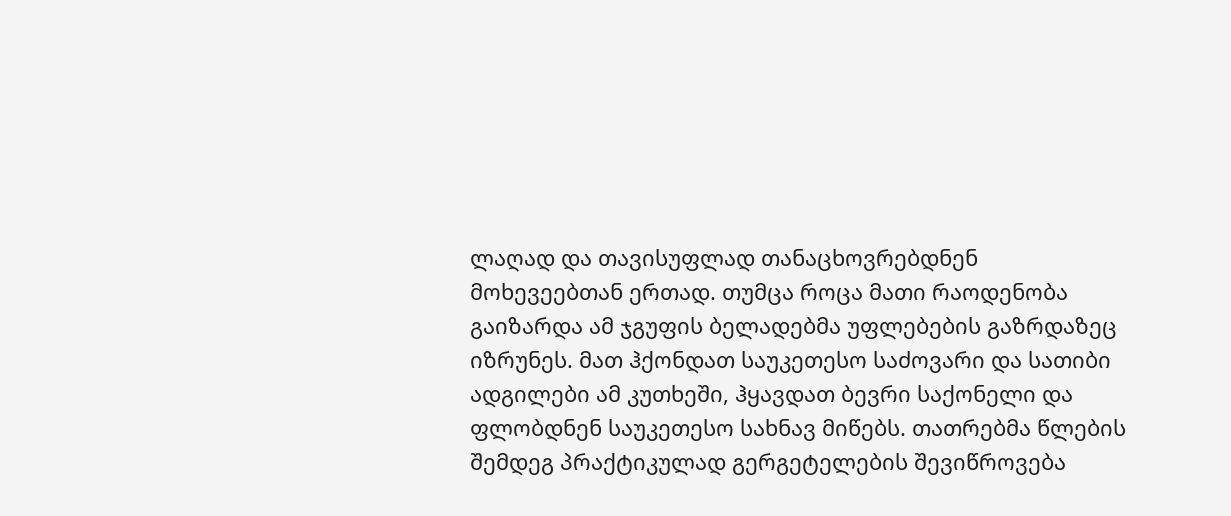ლაღად და თავისუფლად თანაცხოვრებდნენ მოხევეებთან ერთად. თუმცა როცა მათი რაოდენობა გაიზარდა ამ ჯგუფის ბელადებმა უფლებების გაზრდაზეც იზრუნეს. მათ ჰქონდათ საუკეთესო საძოვარი და სათიბი ადგილები ამ კუთხეში, ჰყავდათ ბევრი საქონელი და ფლობდნენ საუკეთესო სახნავ მიწებს. თათრებმა წლების შემდეგ პრაქტიკულად გერგეტელების შევიწროვება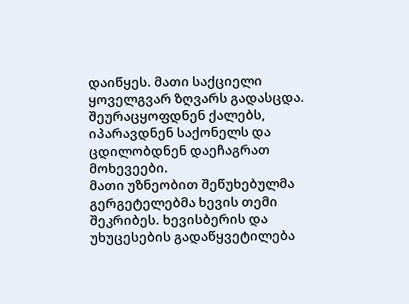დაიწყეს. მათი საქციელი ყოველგვარ ზღვარს გადასცდა. შეურაცყოფდნენ ქალებს, იპარავდნენ საქონელს და ცდილობდნენ დაეჩაგრათ მოხევეები.
მათი უზნეობით შეწუხებულმა გერგეტელებმა ხევის თემი შეკრიბეს. ხევისბერის და უხუცესების გადაწყვეტილება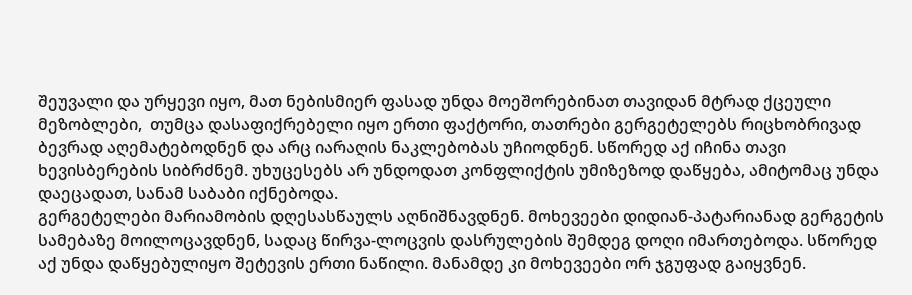შეუვალი და ურყევი იყო, მათ ნებისმიერ ფასად უნდა მოეშორებინათ თავიდან მტრად ქცეული მეზობლები,  თუმცა დასაფიქრებელი იყო ერთი ფაქტორი, თათრები გერგეტელებს რიცხობრივად ბევრად აღემატებოდნენ და არც იარაღის ნაკლებობას უჩიოდნენ. სწორედ აქ იჩინა თავი ხევისბერების სიბრძნემ. უხუცესებს არ უნდოდათ კონფლიქტის უმიზეზოდ დაწყება, ამიტომაც უნდა დაეცადათ, სანამ საბაბი იქნებოდა.
გერგეტელები მარიამობის დღესასწაულს აღნიშნავდნენ. მოხევეები დიდიან-პატარიანად გერგეტის სამებაზე მოილოცავდნენ, სადაც წირვა-ლოცვის დასრულების შემდეგ დოღი იმართებოდა. სწორედ აქ უნდა დაწყებულიყო შეტევის ერთი ნაწილი. მანამდე კი მოხევეები ორ ჯგუფად გაიყვნენ.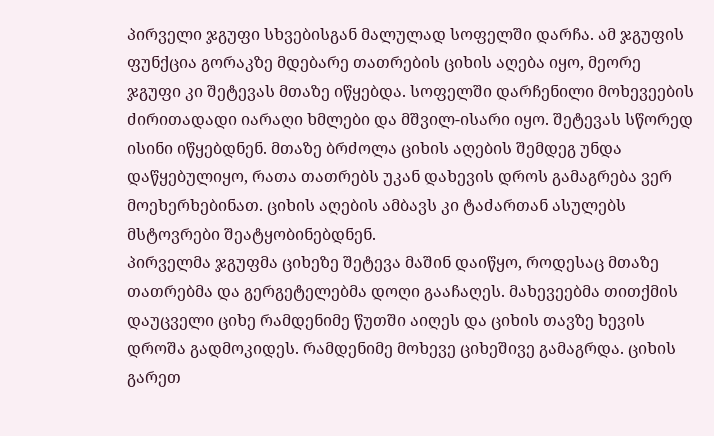პირველი ჯგუფი სხვებისგან მალულად სოფელში დარჩა. ამ ჯგუფის ფუნქცია გორაკზე მდებარე თათრების ციხის აღება იყო, მეორე ჯგუფი კი შეტევას მთაზე იწყებდა. სოფელში დარჩენილი მოხევეების  ძირითადადი იარაღი ხმლები და მშვილ-ისარი იყო. შეტევას სწორედ ისინი იწყებდნენ. მთაზე ბრძოლა ციხის აღების შემდეგ უნდა დაწყებულიყო, რათა თათრებს უკან დახევის დროს გამაგრება ვერ მოეხერხებინათ. ციხის აღების ამბავს კი ტაძართან ასულებს მსტოვრები შეატყობინებდნენ.
პირველმა ჯგუფმა ციხეზე შეტევა მაშინ დაიწყო, როდესაც მთაზე თათრებმა და გერგეტელებმა დოღი გააჩაღეს. მახევეებმა თითქმის დაუცველი ციხე რამდენიმე წუთში აიღეს და ციხის თავზე ხევის დროშა გადმოკიდეს. რამდენიმე მოხევე ციხეშივე გამაგრდა. ციხის გარეთ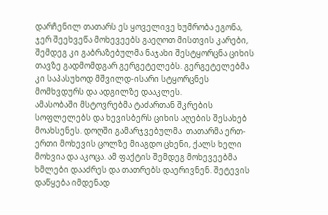დარჩენილ თათარს ეს ყოველივე ხუმრობა ეგონა, ჯერ შეეხვეწა მოხევეებს გაეღოთ მისთვის კარები, შემდეგ კი გაბრაზებულმა ნაჯახი შესტყორცნა ციხის თავზე გადმომდგარ გერგეტელებს. გერგეტელებმა კი საპასუხოდ მშვილდ-ისარი სტყორცნეს მომხვდურს და ადგილზე დააკლეს.
ამასობაში მსტოვრებმა ტაძართან შკრების სოფლელებს და ხევისბერს ციხის აღების შესახებ მოახსენეს. დოღში გამარჯვებულმა  თათარმა ერთ-ერთი მოხევის ცოლზე მიაგდო ცხენი, ქალს ხელი მოხვია და აკოცა. ამ ფაქტის შემდეგ მოხევეებმა ხმლები დააძრეს და თათრებს დაერივნენ. შეტევის დაწყება იმდენად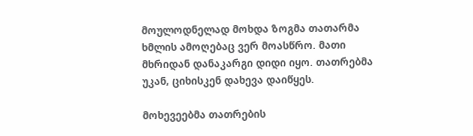მოულოდნელად მოხდა ზოგმა თათარმა ხმლის ამოღებაც ვერ მოასწრო. მათი მხრიდან დანაკარგი დიდი იყო. თათრებმა უკან, ციხისკენ დახევა დაიწყეს.

მოხევეებმა თათრების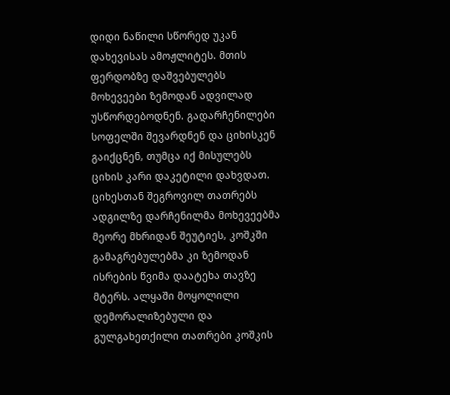დიდი ნაწილი სწორედ უკან დახევისას ამოჟლიტეს. მთის ფერდობზე დაშვებულებს მოხევეები ზემოდან ადვილად უსწორდებოდნენ. გადარჩენილები სოფელში შევარდნენ და ციხისკენ გაიქცნენ, თუმცა იქ მისულებს ციხის კარი დაკეტილი დახვდათ. ციხესთან შეგროვილ თათრებს ადგილზე დარჩენილმა მოხევეებმა მეორე მხრიდან შეუტიეს, კოშკში გამაგრებულებმა კი ზემოდან ისრების წვიმა დაატეხა თავზე მტერს. ალყაში მოყოლილი დემორალიზებული და გულგახეთქილი თათრები კოშკის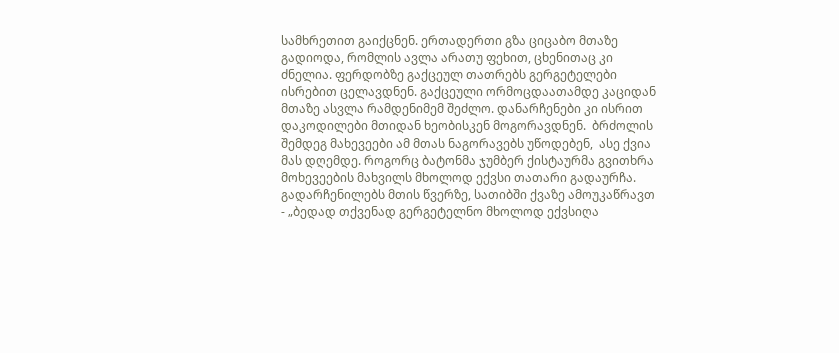სამხრეთით გაიქცნენ. ერთადერთი გზა ციცაბო მთაზე გადიოდა, რომლის ავლა არათუ ფეხით, ცხენითაც კი ძნელია. ფერდობზე გაქცეულ თათრებს გერგეტელები ისრებით ცელავდნენ. გაქცეული ორმოცდაათამდე კაციდან მთაზე ასვლა რამდენიმემ შეძლო. დანარჩენები კი ისრით დაკოდილები მთიდან ხეობისკენ მოგორავდნენ.  ბრძოლის შემდეგ მახევეები ამ მთას ნაგორავებს უწოდებენ,  ასე ქვია მას დღემდე. როგორც ბატონმა ჯუმბერ ქისტაურმა გვითხრა მოხევეების მახვილს მხოლოდ ექვსი თათარი გადაურჩა. გადარჩენილებს მთის წვერზე, სათიბში ქვაზე ამოუკაწრავთ - „ბედად თქვენად გერგეტელნო მხოლოდ ექვსიღა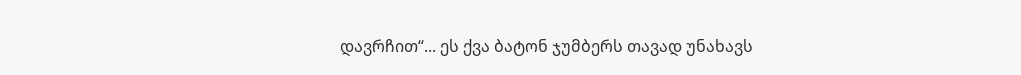დავრჩით“... ეს ქვა ბატონ ჯუმბერს თავად უნახავს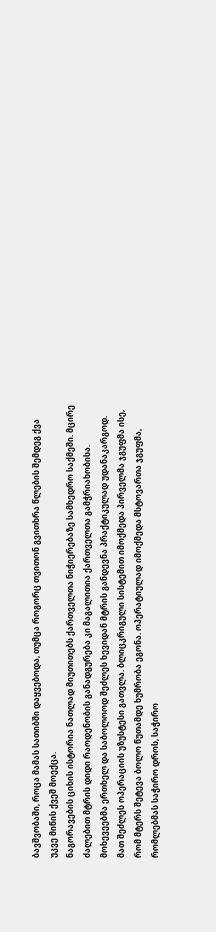ბავშვობაში, როცა მამას სათიბში დაყვებოდა, თუმცა როგორც თვითონ გვითხრა წლების შემდეგ ქვა უკვე მიწის ქვეშ მოექცა.
ნაგორავების ციხის ისტორია ნათლად მიუთითებს ქართველთა ნიჭიერებაზე სამხედრო საქმეში. მცირე ძალებით მტრის დიდი რაოდენობის განადგურება კი მაგალითია ქართველთა გამჭრიახობისა. მოხევეებმა ერთხელ და საბოლოოდ შეძლეს ხევიდან მტრის განდევნა პრაქტიკულად უდანაკარგოდ. მათ შეძლეს ოპერაციის უზუსტესი გათვლა. ბლიცკრიგული სისტემით იმოქმედა პირველმა ჯგუფმა ისე, რომ მტერს შეტევა ბოლო წუთამდე ხუმრობა ეგონა. ოპერატიულად იმოქმედა მსტოვართა ჯგუფმა, რომლებმას საჭირო დროს, საჭირო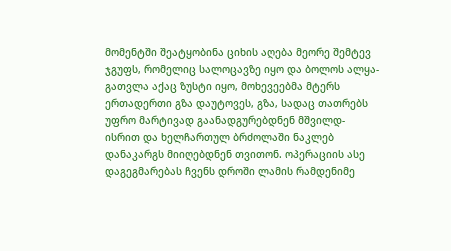მომენტში შეატყობინა ციხის აღება მეორე შემტევ ჯგუფს, რომელიც სალოცავზე იყო და ბოლოს ალყა-გათვლა აქაც ზუსტი იყო, მოხევეებმა მტერს ერთადერთი გზა დაუტოვეს, გზა, სადაც თათრებს უფრო მარტივად გაანადგურებდნენ მშვილდ-ისრით და ხელჩართულ ბრძოლაში ნაკლებ დანაკარგს მიიღებდნენ თვითონ. ოპერაციის ასე დაგეგმარებას ჩვენს დროში ლამის რამდენიმე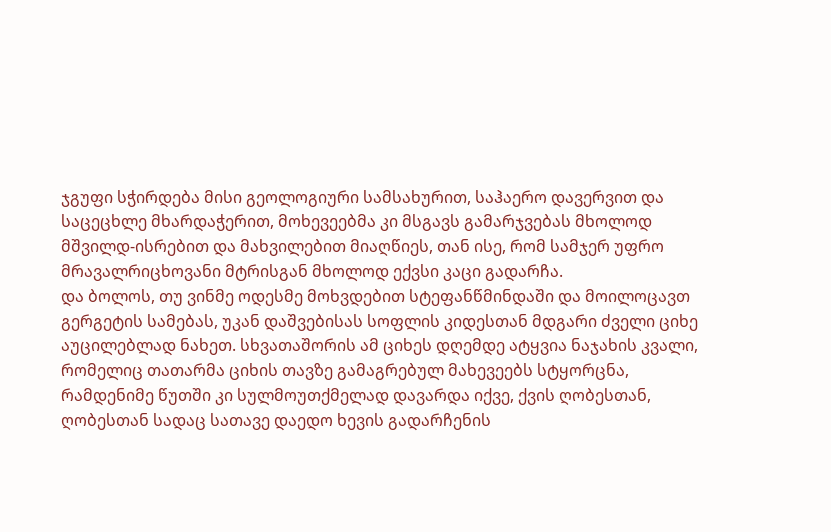ჯგუფი სჭირდება მისი გეოლოგიური სამსახურით, საჰაერო დავერვით და საცეცხლე მხარდაჭერით, მოხევეებმა კი მსგავს გამარჯვებას მხოლოდ მშვილდ-ისრებით და მახვილებით მიაღწიეს, თან ისე, რომ სამჯერ უფრო მრავალრიცხოვანი მტრისგან მხოლოდ ექვსი კაცი გადარჩა.
და ბოლოს, თუ ვინმე ოდესმე მოხვდებით სტეფანწმინდაში და მოილოცავთ გერგეტის სამებას, უკან დაშვებისას სოფლის კიდესთან მდგარი ძველი ციხე აუცილებლად ნახეთ. სხვათაშორის ამ ციხეს დღემდე ატყვია ნაჯახის კვალი, რომელიც თათარმა ციხის თავზე გამაგრებულ მახევეებს სტყორცნა, რამდენიმე წუთში კი სულმოუთქმელად დავარდა იქვე, ქვის ღობესთან, ღობესთან სადაც სათავე დაედო ხევის გადარჩენის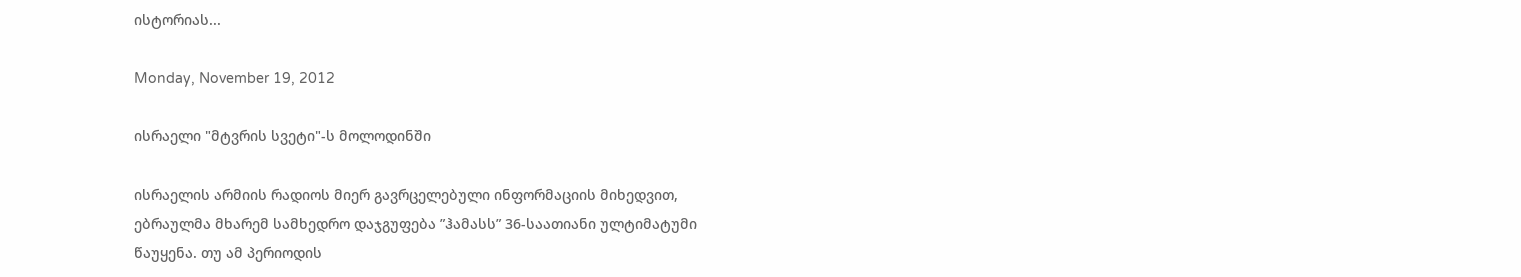ისტორიას...

Monday, November 19, 2012

ისრაელი "მტვრის სვეტი"-ს მოლოდინში

ისრაელის არმიის რადიოს მიერ გავრცელებული ინფორმაციის მიხედვით, ებრაულმა მხარემ სამხედრო დაჯგუფება ”ჰამასს” 36-საათიანი ულტიმატუმი წაუყენა. თუ ამ პერიოდის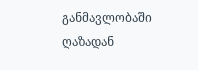განმავლობაში ღაზადან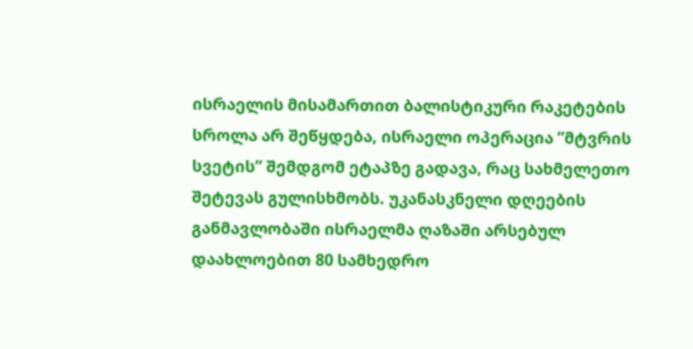ისრაელის მისამართით ბალისტიკური რაკეტების სროლა არ შეწყდება, ისრაელი ოპერაცია ”მტვრის სვეტის” შემდგომ ეტაპზე გადავა, რაც სახმელეთო შეტევას გულისხმობს. უკანასკნელი დღეების განმავლობაში ისრაელმა ღაზაში არსებულ დაახლოებით 80 სამხედრო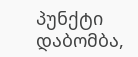პუნქტი დაბომბა,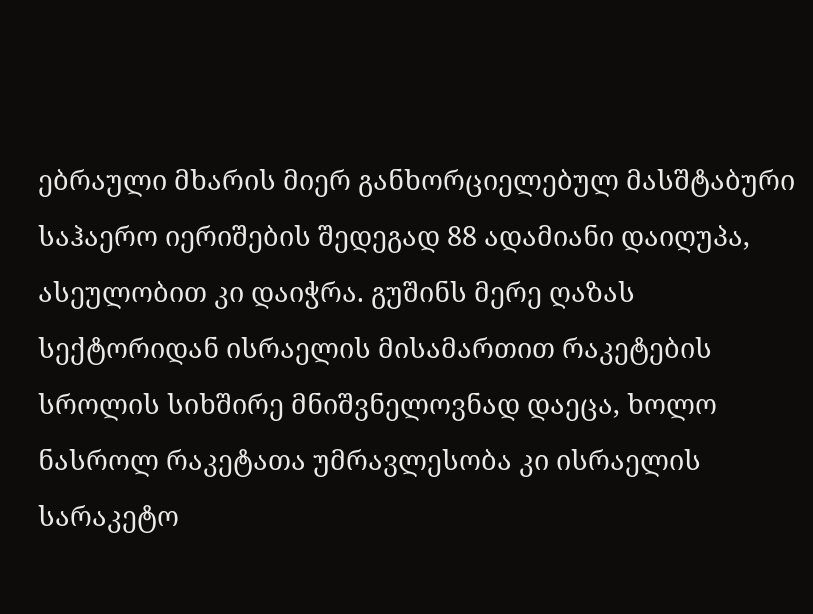ებრაული მხარის მიერ განხორციელებულ მასშტაბური საჰაერო იერიშების შედეგად 88 ადამიანი დაიღუპა, ასეულობით კი დაიჭრა. გუშინს მერე ღაზას სექტორიდან ისრაელის მისამართით რაკეტების სროლის სიხშირე მნიშვნელოვნად დაეცა, ხოლო ნასროლ რაკეტათა უმრავლესობა კი ისრაელის სარაკეტო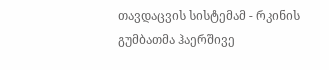თავდაცვის სისტემამ - რკინის გუმბათმა ჰაერშივე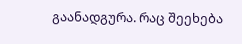გაანადგურა. რაც შეეხება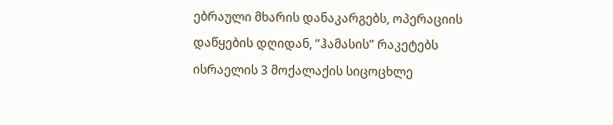ებრაული მხარის დანაკარგებს, ოპერაციის დაწყების დღიდან, ”ჰამასის” რაკეტებს ისრაელის 3 მოქალაქის სიცოცხლე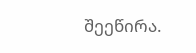შეეწირა.